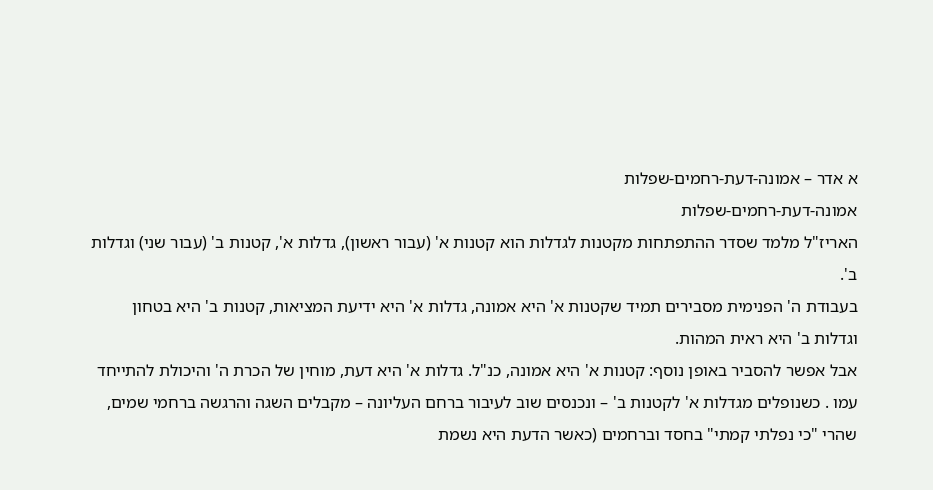א אדר – אמונה-דעת-רחמים-שפלות
אמונה-דעת-רחמים-שפלות
האריז"ל מלמד שסדר ההתפתחות מקטנות לגדלות הוא קטנות א' (עבור ראשון), גדלות א', קטנות ב' (עבור שני) וגדלות ב'.
בעבודת ה' הפנימית מסבירים תמיד שקטנות א' היא אמונה, גדלות א' היא ידיעת המציאות, קטנות ב' היא בטחון וגדלות ב' היא ראית המהות.
אבל אפשר להסביר באופן נוסף: קטנות א' היא אמונה, כנ"ל. גדלות א' היא דעת, מוחין של הכרת ה' והיכולת להתייחד עמו . כשנופלים מגדלות א' לקטנות ב' – ונכנסים שוב לעיבור ברחם העליונה – מקבלים השגה והרגשה ברחמי שמים, שהרי "כי נפלתי קמתי" בחסד וברחמים (כאשר הדעת היא נשמת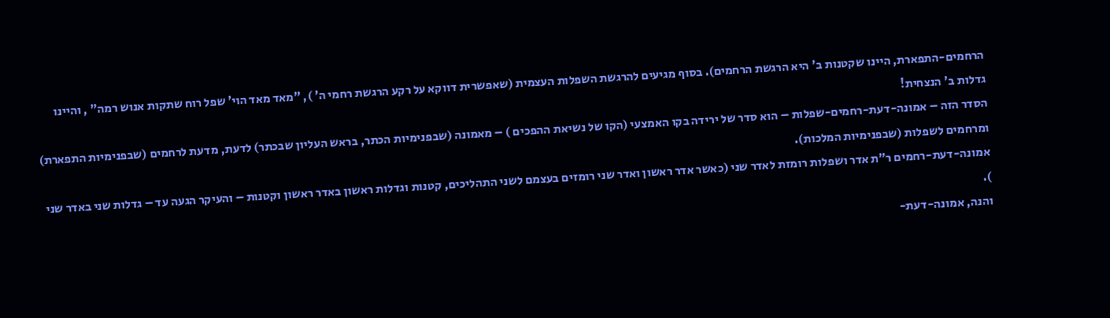הרחמים-התפארת, היינו שקטנות ב' היא הרגשת הרחמים). בסוף מגיעים להרגשת השפלות העצמית (שאפשרית דווקא על רקע הרגשת רחמי ה' ), "מאד מאד הוי' שפל רוח שתקות אנוש רמה" , והיינו גדלות ב' הנצחית!
הסדר הזה – אמונה-דעת-רחמים-שפלות – הוא סדר של ירידה בקו האמצעי (הקו של נשיאת ההפכים ) – מאמונה (שבפנימיות הכתר, בראש העליון שבכתר) לדעת, מדעת לרחמים (שבפנימיות התפארת) ומרחמים לשפלות (שבפנימיות המלכות).
אמונה-דעת-רחמים ר"ת אדר ושפלות רומזת לאדר שני (כאשר אדר ראשון ואדר שני רומזים בעצמם לשני התהליכים, קטנות וגדלות ראשון באדר ראשון וקטנות – והעיקר הגעה עד – גדלות שני באדר שני ).
והנה, אמונה-דעת-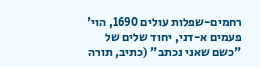רחמים-שפלות עולים 1690, הוי' פעמים א-דני, יחוד שלים של "כשם שאני נכתב" (כתיב, תורה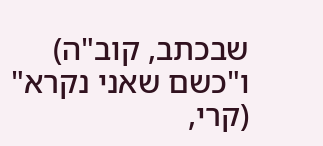שבכתב, קוב"ה) ו"כשם שאני נקרא" (קרי,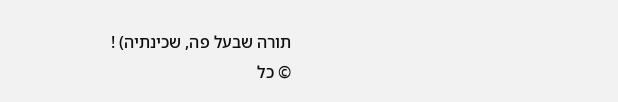תורה שבעל פה, שכינתיה) !
© כל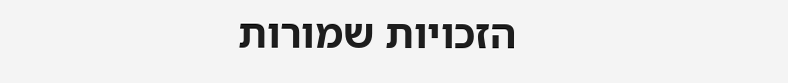הזכויות שמורות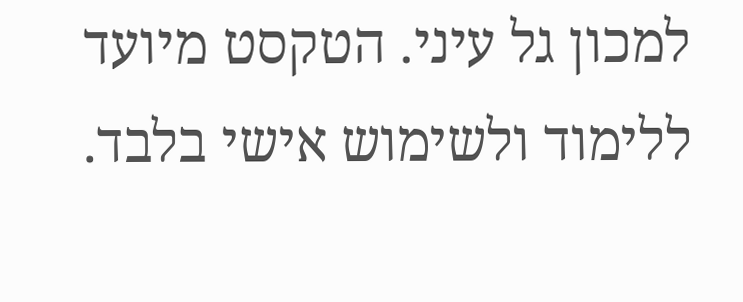למכון גל עיני. הטקסט מיועד ללימוד ולשימוש אישי בלבד.